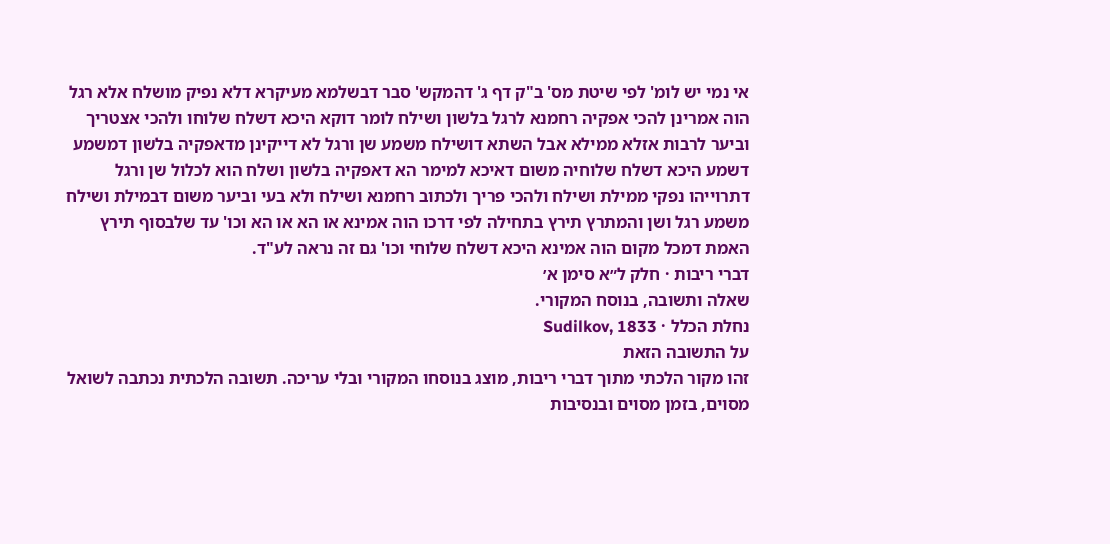אי נמי יש לומ' לפי שיטת מס' ב"ק דף ג' דהמקש' סבר דבשלמא מעיקרא דלא נפיק מושלח אלא רגל הוה אמרינן להכי אפקיה רחמנא לרגל בלשון ושילח לומר דוקא היכא דשלח שלוחו ולהכי אצטריך וביער לרבות אזלא ממילא אבל השתא דושילח משמע שן ורגל לא דייקינן מדאפקיה בלשון דמשמע דשמע היכא דשלח שלוחיה משום דאיכא למימר הא דאפקיה בלשון ושלח הוא לכלול שן ורגל דתרוייהו נפקי ממילת ושילח ולהכי פריך ולכתוב רחמנא ושילח ולא בעי וביער משום דבמילת ושילח משמע רגל ושן והמתרץ תירץ בתחילה לפי דרכו הוה אמינא או הא או הא וכו' עד שלבסוף תירץ האמת דמכל מקום הוה אמינא היכא דשלח שלוחי וכו' גם זה נראה לע"ד.
דברי ריבות · חלק ל״א סימן א׳
שאלה ותשובה, בנוסח המקורי.
נחלת הכלל · Sudilkov, 1833
על התשובה הזאת
זהו מקור הלכתי מתוך דברי ריבות, מוצג בנוסחו המקורי ובלי עריכה. תשובה הלכתית נכתבה לשואל מסוים, בזמן מסוים ובנסיבות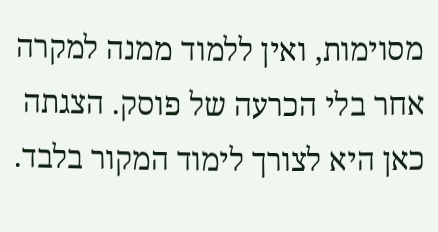מסוימות, ואין ללמוד ממנה למקרה אחר בלי הכרעה של פוסק. הצגתה כאן היא לצורך לימוד המקור בלבד.